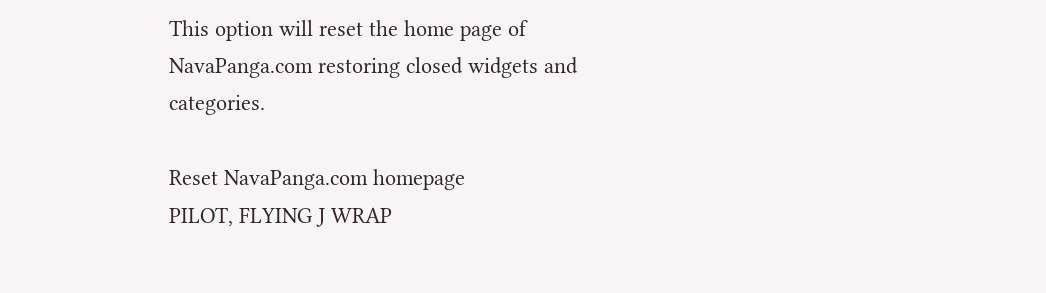This option will reset the home page of NavaPanga.com restoring closed widgets and categories.

Reset NavaPanga.com homepage
PILOT, FLYING J WRAP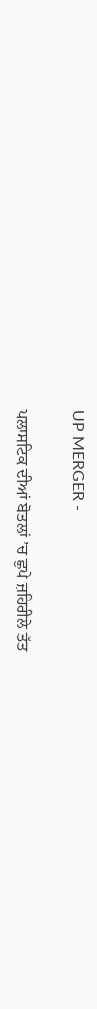UP MERGER -

ਪਲਾਸਟਿਕ ਦੀਆਂ ਬੋਤਲਾਂ ’ਚ ਛੁਪੇ ਜ਼ਹਿਰੀਲੇ ਤੱਤ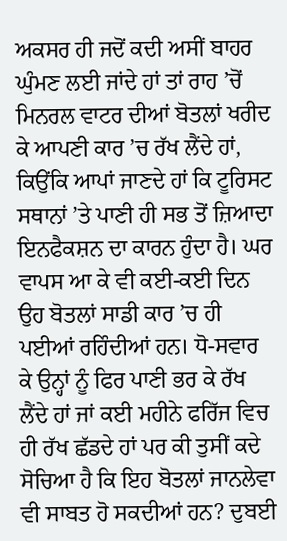ਅਕਸਰ ਹੀ ਜਦੋਂ ਕਦੀ ਅਸੀਂ ਬਾਹਰ ਘੁੰਮਣ ਲਈ ਜਾਂਦੇ ਹਾਂ ਤਾਂ ਰਾਹ ’ਚੋਂ ਮਿਨਰਲ ਵਾਟਰ ਦੀਆਂ ਬੋਤਲਾਂ ਖਰੀਦ ਕੇ ਆਪਣੀ ਕਾਰ ’ਚ ਰੱਖ ਲੈਂਦੇ ਹਾਂ, ਕਿਉਂਕਿ ਆਪਾਂ ਜਾਣਦੇ ਹਾਂ ਕਿ ਟੂਰਿਸਟ ਸਥਾਨਾਂ ’ਤੇ ਪਾਣੀ ਹੀ ਸਭ ਤੋਂ ਜ਼ਿਆਦਾ ਇਨਫੈਕਸ਼ਨ ਦਾ ਕਾਰਨ ਹੁੰਦਾ ਹੈ। ਘਰ ਵਾਪਸ ਆ ਕੇ ਵੀ ਕਈ-ਕਈ ਦਿਨ ਉਹ ਬੋਤਲਾਂ ਸਾਡੀ ਕਾਰ ’ਚ ਹੀ ਪਈਆਂ ਰਹਿੰਦੀਆਂ ਹਨ। ਧੋ-ਸਵਾਰ ਕੇ ਉਨ੍ਹਾਂ ਨੂੰ ਫਿਰ ਪਾਣੀ ਭਰ ਕੇ ਰੱਖ ਲੈਂਦੇ ਹਾਂ ਜਾਂ ਕਈ ਮਹੀਨੇ ਫਰਿੱਜ ਵਿਚ ਹੀ ਰੱਖ ਛੱਡਦੇ ਹਾਂ ਪਰ ਕੀ ਤੁਸੀਂ ਕਦੇ ਸੋਚਿਆ ਹੈ ਕਿ ਇਹ ਬੋਤਲਾਂ ਜਾਨਲੇਵਾ ਵੀ ਸਾਬਤ ਹੋ ਸਕਦੀਆਂ ਹਨ? ਦੁਬਈ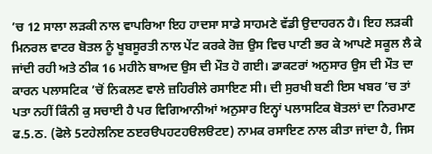’ਚ 12 ਸਾਲਾ ਲੜਕੀ ਨਾਲ ਵਾਪਰਿਆ ਇਹ ਹਾਦਸਾ ਸਾਡੇ ਸਾਹਮਣੇ ਵੱਡੀ ਉਦਾਹਰਨ ਹੈ। ਇਹ ਲੜਕੀ ਮਿਨਰਲ ਵਾਟਰ ਬੋਤਲ ਨੂੰ ਖੂਬਸੂਰਤੀ ਨਾਲ ਪੇਂਟ ਕਰਕੇ ਰੋਜ਼ ਉਸ ਵਿਚ ਪਾਣੀ ਭਰ ਕੇ ਆਪਣੇ ਸਕੂਲ ਲੈ ਕੇ ਜਾਂਦੀ ਰਹੀ ਅਤੇ ਠੀਕ 16 ਮਹੀਨੇ ਬਾਅਦ ਉਸ ਦੀ ਮੌਤ ਹੋ ਗਈ। ਡਾਕਟਰਾਂ ਅਨੁਸਾਰ ਉਸ ਦੀ ਮੌਤ ਦਾ ਕਾਰਨ ਪਲਾਸਟਿਕ ’ਚੋਂ ਨਿਕਲਣ ਵਾਲੇ ਜ਼ਹਿਰੀਲੇ ਰਸਾਇਣ ਸੀ। ਦੀ ਸੁਰਖੀ ਬਣੀ ਇਸ ਖਬਰ ’ਚ ਤਾਂ ਪਤਾ ਨਹੀਂ ਕਿੰਨੀ ਕੁ ਸਚਾਈ ਹੈ ਪਰ ਵਿਗਿਆਨੀਆਂ ਅਨੁਸਾਰ ਇਨ੍ਹਾਂ ਪਲਾਸਟਿਕ ਬੋਤਲਾਂ ਦਾ ਨਿਰਮਾਣ ਫ.5.ਠ. (ਫੋਲੇ 5ਟਹੇਲਨਿੲ ਠੲਰੳਪਹਟਹੳਲੳਟੲ) ਨਾਮਕ ਰਸਾਇਣ ਨਾਲ ਕੀਤਾ ਜਾਂਦਾ ਹੈ, ਜਿਸ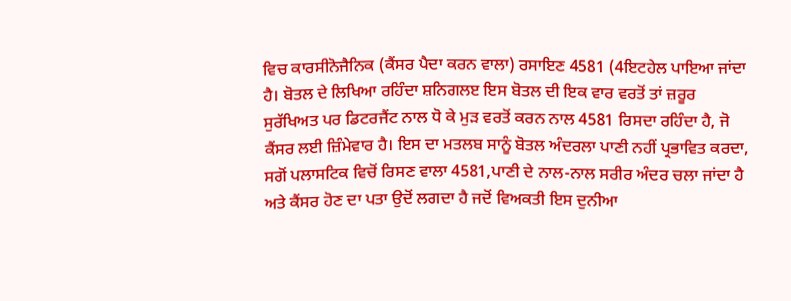ਵਿਚ ਕਾਰਸੀਨੋਜੈਨਿਕ (ਕੈਂਸਰ ਪੈਦਾ ਕਰਨ ਵਾਲਾ) ਰਸਾਇਣ 4581 (4ਇਟਹੇਲ ਪਾਇਆ ਜਾਂਦਾ ਹੈ। ਬੋਤਲ ਦੇ ਲਿਖਿਆ ਰਹਿੰਦਾ ਸ਼ਨਿਗਲੲ ਇਸ ਬੋਤਲ ਦੀ ਇਕ ਵਾਰ ਵਰਤੋਂ ਤਾਂ ਜ਼ਰੂਰ ਸੁਰੱਖਿਅਤ ਪਰ ਡਿਟਰਜੈਂਟ ਨਾਲ ਧੋ ਕੇ ਮੁੜ ਵਰਤੋਂ ਕਰਨ ਨਾਲ 4581 ਰਿਸਦਾ ਰਹਿੰਦਾ ਹੈ, ਜੋ ਕੈਂਸਰ ਲਈ ਜ਼ਿੰਮੇਵਾਰ ਹੈ। ਇਸ ਦਾ ਮਤਲਬ ਸਾਨੂੰ ਬੋਤਲ ਅੰਦਰਲਾ ਪਾਣੀ ਨਹੀਂ ਪ੍ਰਭਾਵਿਤ ਕਰਦਾ, ਸਗੋਂ ਪਲਾਸਟਿਕ ਵਿਚੋਂ ਰਿਸਣ ਵਾਲਾ 4581,ਪਾਣੀ ਦੇ ਨਾਲ-ਨਾਲ ਸਰੀਰ ਅੰਦਰ ਚਲਾ ਜਾਂਦਾ ਹੈ ਅਤੇ ਕੈਂਸਰ ਹੋਣ ਦਾ ਪਤਾ ਉਦੋਂ ਲਗਦਾ ਹੈ ਜਦੋਂ ਵਿਅਕਤੀ ਇਸ ਦੁਨੀਆ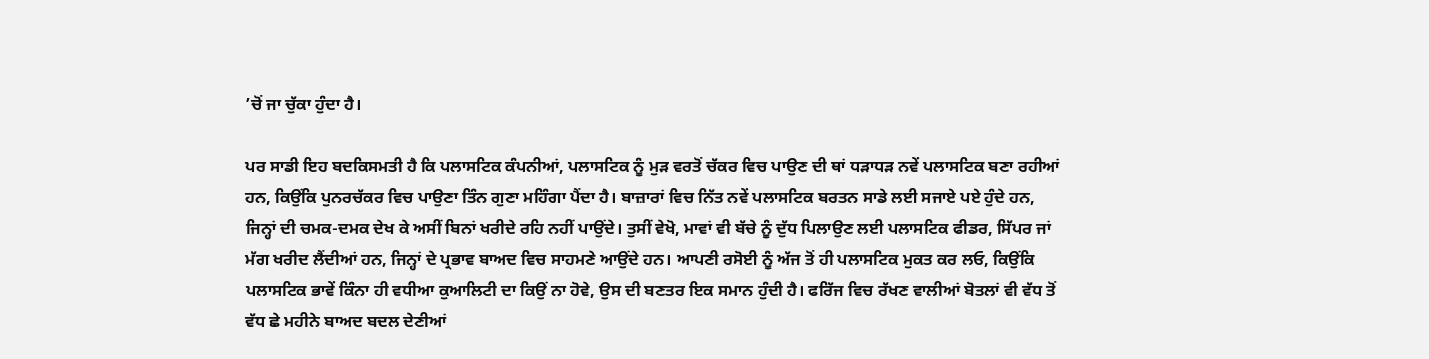’ਚੋਂ ਜਾ ਚੁੱਕਾ ਹੁੰਦਾ ਹੈ।

ਪਰ ਸਾਡੀ ਇਹ ਬਦਕਿਸਮਤੀ ਹੈ ਕਿ ਪਲਾਸਟਿਕ ਕੰਪਨੀਆਂ, ਪਲਾਸਟਿਕ ਨੂੰ ਮੁੜ ਵਰਤੋਂ ਚੱਕਰ ਵਿਚ ਪਾਉਣ ਦੀ ਥਾਂ ਧੜਾਧੜ ਨਵੇਂ ਪਲਾਸਟਿਕ ਬਣਾ ਰਹੀਆਂ ਹਨ, ਕਿਉਂਕਿ ਪੁਨਰਚੱਕਰ ਵਿਚ ਪਾਉਣਾ ਤਿੰਨ ਗੁਣਾ ਮਹਿੰਗਾ ਪੈਂਦਾ ਹੈ। ਬਾਜ਼ਾਰਾਂ ਵਿਚ ਨਿੱਤ ਨਵੇਂ ਪਲਾਸਟਿਕ ਬਰਤਨ ਸਾਡੇ ਲਈ ਸਜਾਏ ਪਏ ਹੁੰਦੇ ਹਨ, ਜਿਨ੍ਹਾਂ ਦੀ ਚਮਕ-ਦਮਕ ਦੇਖ ਕੇ ਅਸੀਂ ਬਿਨਾਂ ਖਰੀਦੇ ਰਹਿ ਨਹੀਂ ਪਾਉਂਦੇ। ਤੁਸੀਂ ਵੇਖੋ, ਮਾਵਾਂ ਵੀ ਬੱਚੇ ਨੂੰ ਦੁੱਧ ਪਿਲਾਉਣ ਲਈ ਪਲਾਸਟਿਕ ਫੀਡਰ, ਸਿੱਪਰ ਜਾਂ ਮੱਗ ਖਰੀਦ ਲੈਂਦੀਆਂ ਹਨ, ਜਿਨ੍ਹਾਂ ਦੇ ਪ੍ਰਭਾਵ ਬਾਅਦ ਵਿਚ ਸਾਹਮਣੇ ਆਉਂਦੇ ਹਨ। ਆਪਣੀ ਰਸੋਈ ਨੂੰ ਅੱਜ ਤੋਂ ਹੀ ਪਲਾਸਟਿਕ ਮੁਕਤ ਕਰ ਲਓ, ਕਿਉਂਕਿ ਪਲਾਸਟਿਕ ਭਾਵੇਂ ਕਿੰਨਾ ਹੀ ਵਧੀਆ ਕੁਆਲਿਟੀ ਦਾ ਕਿਉਂ ਨਾ ਹੋਵੇ, ਉਸ ਦੀ ਬਣਤਰ ਇਕ ਸਮਾਨ ਹੁੰਦੀ ਹੈ। ਫਰਿੱਜ ਵਿਚ ਰੱਖਣ ਵਾਲੀਆਂ ਬੋਤਲਾਂ ਵੀ ਵੱਧ ਤੋਂ ਵੱਧ ਛੇ ਮਹੀਨੇ ਬਾਅਦ ਬਦਲ ਦੇਣੀਆਂ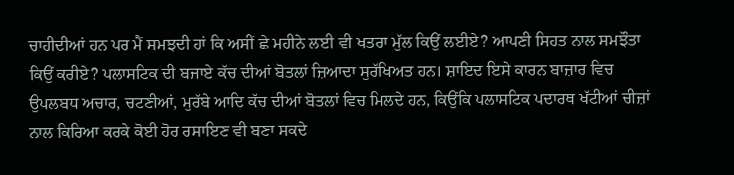ਚਾਹੀਦੀਆਂ ਹਨ ਪਰ ਮੈਂ ਸਮਝਦੀ ਹਾਂ ਕਿ ਅਸੀਂ ਛੇ ਮਹੀਨੇ ਲਈ ਵੀ ਖਤਰਾ ਮੁੱਲ ਕਿਉਂ ਲਈਏ? ਆਪਣੀ ਸਿਹਤ ਨਾਲ ਸਮਝੌਤਾ ਕਿਉਂ ਕਰੀਏ? ਪਲਾਸਟਿਕ ਦੀ ਬਜਾਏ ਕੱਚ ਦੀਆਂ ਬੋਤਲਾਂ ਜ਼ਿਆਦਾ ਸੁਰੱਖਿਅਤ ਹਨ। ਸ਼ਾਇਦ ਇਸੇ ਕਾਰਨ ਬਾਜ਼ਾਰ ਵਿਚ ਉਪਲਬਧ ਅਚਾਰ, ਚਟਣੀਆਂ, ਮੁਰੱਬੇ ਆਦਿ ਕੱਚ ਦੀਆਂ ਬੋਤਲਾਂ ਵਿਚ ਮਿਲਦੇ ਹਨ, ਕਿਉਂਕਿ ਪਲਾਸਟਿਕ ਪਦਾਰਥ ਖੱਟੀਆਂ ਚੀਜ਼ਾਂ ਨਾਲ ਕਿਰਿਆ ਕਰਕੇ ਕੋਈ ਹੋਰ ਰਸਾਇਣ ਵੀ ਬਣਾ ਸਕਦੇ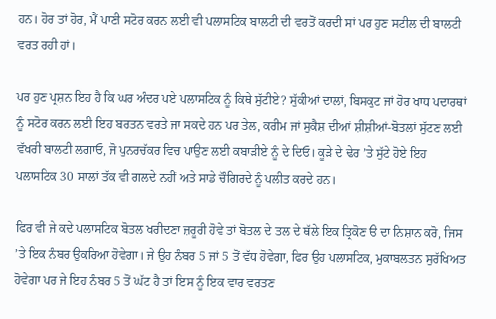ਹਨ। ਹੋਰ ਤਾਂ ਹੋਰ, ਮੈਂ ਪਾਣੀ ਸਟੋਰ ਕਰਨ ਲਈ ਵੀ ਪਲਾਸਟਿਕ ਬਾਲਟੀ ਦੀ ਵਰਤੋਂ ਕਰਦੀ ਸਾਂ ਪਰ ਹੁਣ ਸਟੀਲ ਦੀ ਬਾਲਟੀ ਵਰਤ ਰਹੀ ਹਾਂ।

ਪਰ ਹੁਣ ਪ੍ਰਸ਼ਨ ਇਹ ਹੈ ਕਿ ਘਰ ਅੰਦਰ ਪਏ ਪਲਾਸਟਿਕ ਨੂੰ ਕਿਥੇ ਸੁੱਟੀਏ? ਸੁੱਕੀਆਂ ਦਾਲਾਂ, ਬਿਸਕੁਟ ਜਾਂ ਹੋਰ ਖਾਧ ਪਦਾਰਥਾਂ ਨੂੰ ਸਟੋਰ ਕਰਨ ਲਈ ਇਹ ਬਰਤਨ ਵਰਤੇ ਜਾ ਸਕਦੇ ਹਨ ਪਰ ਤੇਲ, ਕਰੀਮ ਜਾਂ ਸੁਕੈਸ਼ ਦੀਆਂ ਸ਼ੀਸ਼ੀਆਂ-ਬੋਤਲਾਂ ਸੁੱਟਣ ਲਈ ਵੱਖਰੀ ਬਾਲਟੀ ਲਗਾਓ, ਜੋ ਪੁਨਰਚੱਕਰ ਵਿਚ ਪਾਉਣ ਲਈ ਕਬਾੜੀਏ ਨੂੰ ਦੇ ਦਿਓ। ਕੂੜੇ ਦੇ ਢੇਰ ’ਤੇ ਸੁੱਟੇ ਹੋਏ ਇਹ ਪਲਾਸਟਿਕ 30 ਸਾਲਾਂ ਤੱਕ ਵੀ ਗਲਦੇ ਨਹੀਂ ਅਤੇ ਸਾਡੇ ਚੌਗਿਰਦੇ ਨੂੰ ਪਲੀਤ ਕਰਦੇ ਹਨ।

ਫਿਰ ਵੀ ਜੇ ਕਦੇ ਪਲਾਸਟਿਕ ਬੋਤਲ ਖਰੀਦਣਾ ਜ਼ਰੂਰੀ ਹੋਵੇ ਤਾਂ ਬੋਤਲ ਦੇ ਤਲ ਦੇ ਥੱਲੇ ਇਕ ਤ੍ਰਿਕੋਣ ੳ ਦਾ ਨਿਸ਼ਾਨ ਕਰੋ, ਜਿਸ ’ਤੇ ਇਕ ਨੰਬਰ ਉਕਰਿਆ ਹੋਵੇਗਾ। ਜੇ ਉਹ ਨੰਬਰ 5 ਜਾਂ 5 ਤੋਂ ਵੱਧ ਹੋਵੇਗਾ, ਫਿਰ ਉਹ ਪਲਾਸਟਿਕ, ਮੁਕਾਬਲਤਨ ਸੁਰੱਖਿਅਤ ਹੋਵੇਗਾ ਪਰ ਜੇ ਇਹ ਨੰਬਰ 5 ਤੋਂ ਘੱਟ ਹੈ ਤਾਂ ਇਸ ਨੂੰ ਇਕ ਵਾਰ ਵਰਤਣ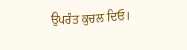ਉਪਰੰਤ ਕੁਚਲ ਦਿਓ।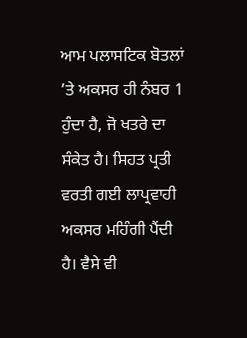ਆਮ ਪਲਾਸਟਿਕ ਬੋਤਲਾਂ ’ਤੇ ਅਕਸਰ ਹੀ ਨੰਬਰ 1 ਹੁੰਦਾ ਹੈ, ਜੋ ਖਤਰੇ ਦਾ ਸੰਕੇਤ ਹੈ। ਸਿਹਤ ਪ੍ਰਤੀ ਵਰਤੀ ਗਈ ਲਾਪ੍ਰਵਾਹੀ ਅਕਸਰ ਮਹਿੰਗੀ ਪੈਂਦੀ ਹੈ। ਵੈਸੇ ਵੀ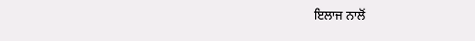ਇਲਾਜ ਨਾਲੋਂ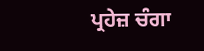ਪ੍ਰਹੇਜ਼ ਚੰਗਾ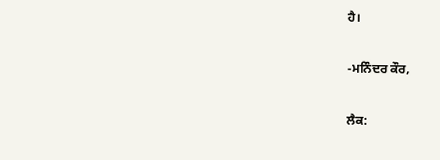ਹੈ।

-ਮਨਿੰਦਰ ਕੌਰ,

ਲੈਕ: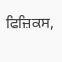ਫਿਜ਼ਿਕਸ,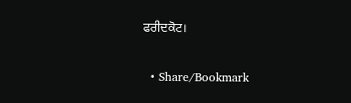ਫਰੀਦਕੋਟ।

  • Share/Bookmark